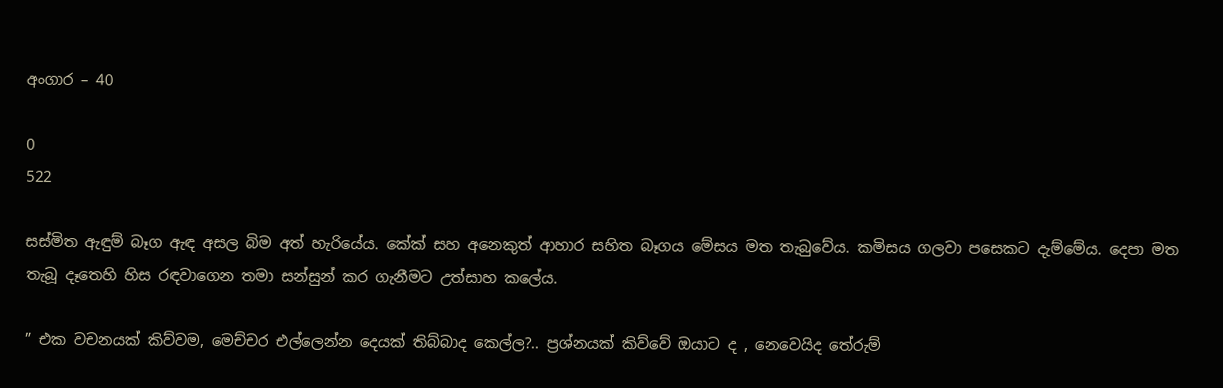අංගාර – 40

0
522

සස්මිත ඇඳුම් බෑග ඇඳ අසල බිම අත් හැරියේය. කේක් සහ අනෙකුත් ආහාර සහිත බෑගය මේසය මත තැබුවේය. කමිසය ගලවා පසෙකට දැම්මේය. දෙපා මත තැබූ දෑතෙහි හිස රඳවාගෙන තමා සන්සුන් කර ගැනීමට උත්සාහ කලේය.

” එක වචනයක් කිව්වම, මෙච්චර එල්ලෙන්න දෙයක් තිබ්බාද කෙල්ල?.. ප්‍රශ්නයක් කිව්වේ ඔයාට ද , නෙවෙයිද තේරුම්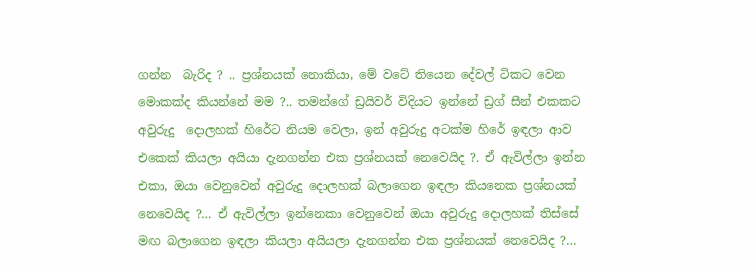ගන්න  බැරිද ? .. ප්‍රශ්නයක් නොකියා, මේ වටේ තියෙන දේවල් ටිකට වෙන මොකක්ද කියන්නේ මම ?.. තමන්ගේ ඩ්‍රයිවර් විදියට ඉන්නේ ඩ්‍රග් සීන් එකකට අවුරුදු  දොලහක් හිරේට නියම වෙලා, ඉන් අවුරුදු අටක්ම හිරේ ඉඳලා ආව එකෙක් කියලා අයියා දැනගන්න එක ප්‍රශ්නයක් නෙවෙයිද ?. ඒ ඇවිල්ලා ඉන්න එකා, ඔයා වෙනුවෙන් අවුරුදු දොලහක් බලාගෙන ඉඳලා කියනෙක ප්‍රශ්නයක් නෙවෙයිද ?… ඒ ඇවිල්ලා ඉන්නෙකා වෙනුවෙන් ඔයා අවුරුදු දොලහක් තිස්සේ මඟ බලාගෙන ඉඳලා කියලා අයියලා දැනගන්න එක ප්‍රශ්නයක් නෙවෙයිද ?…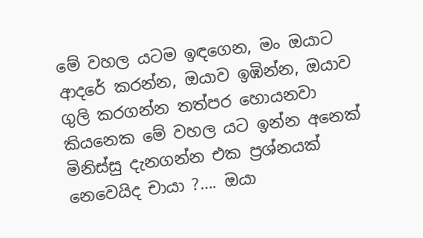මේ වහල යටම ඉඳගෙන, මං ඔයාට ආදරේ කරන්න, ඔයාව ඉඹින්න, ඔයාව ගුලි කරගන්න තත්පර හොයනවා කියනෙක මේ වහල යට ඉන්න අනෙක් මිනිස්සු දැනගන්න එක ප්‍රශ්නයක් නෙවෙයිද චායා ?…. ඔයා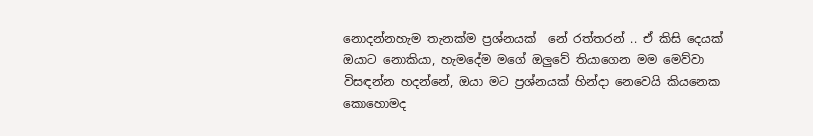නොදන්නහැම තැනක්ම ප්‍රශ්නයක්  නේ රත්තරන් .. ඒ කිසි දෙයක් ඔයාට නොකියා, හැමදේම මගේ ඔලුවේ තියාගෙන මම මෙව්වා විසඳන්න හදන්නේ, ඔයා මට ප්‍රශ්නයක් හින්දා නෙවෙයි කියනෙක කොහොමද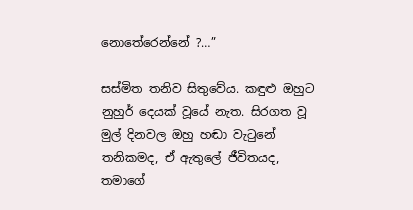නොතේරෙන්නේ ?…”

සස්මිත තනිව සිතුවේය. කඳුළු ඔහුට නුහුර් දෙයක් වූයේ නැත. සිරගත වූ මුල් දිනවල ඔහු හඬා වැටුනේ තනිකමද, ඒ ඇතුලේ ජීවිතයද, තමාගේ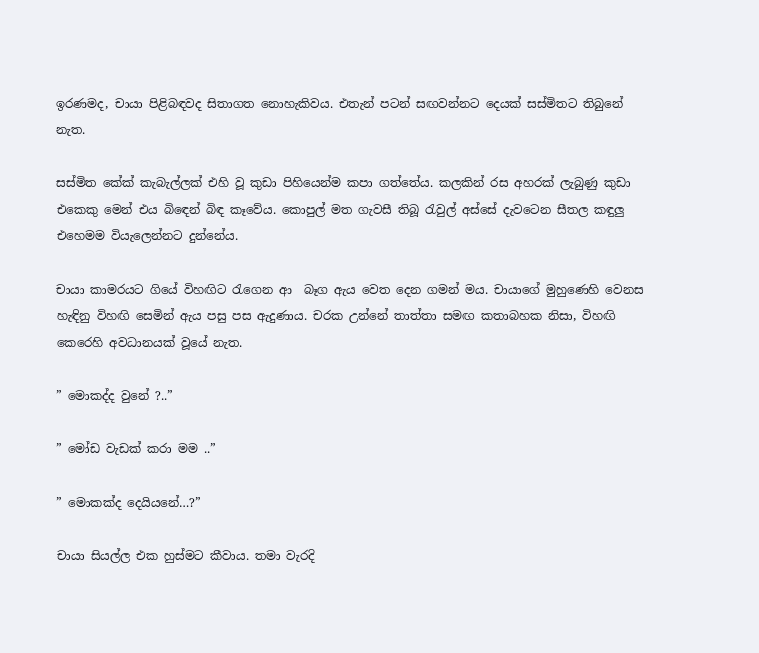ඉරණමද, චායා පිළිබඳවද සිතාගත නොහැකිවය. එතැන් පටන් සඟවන්නට දෙයක් සස්මිතට තිබුනේ නැත.

සස්මිත කේක් කැබැල්ලක් එහි වූ කුඩා පිහියෙන්ම කපා ගත්තේය. කලකින් රස අහරක් ලැබුණු කුඩා එකෙකු මෙන් එය බිඳෙන් බිඳ කෑවේය. කොපුල් මත ගැවසී තිබූ රැවුල් අස්සේ දැවටෙන සීතල කඳුලු එහෙමම වියැලෙන්නට දුන්නේය.

චායා කාමරයට ගියේ විහඟිට රැගෙන ආ  බෑග ඇය වෙත දෙන ගමන් මය. චායාගේ මුහුණෙහි වෙනස හැඳිනු විහඟි සෙමින් ඇය පසු පස ඇදුණාය. චරක උන්නේ තාත්තා සමඟ කතාබහක නිසා, විහඟි කෙරෙහි අවධානයක් වූයේ නැත.

” මොකද්ද වුනේ ?..”

” මෝඩ වැඩක් කරා මම ..”

” මොකක්ද දෙයියනේ…?”

චායා සියල්ල එක හුස්මට කීවාය. තමා වැරදි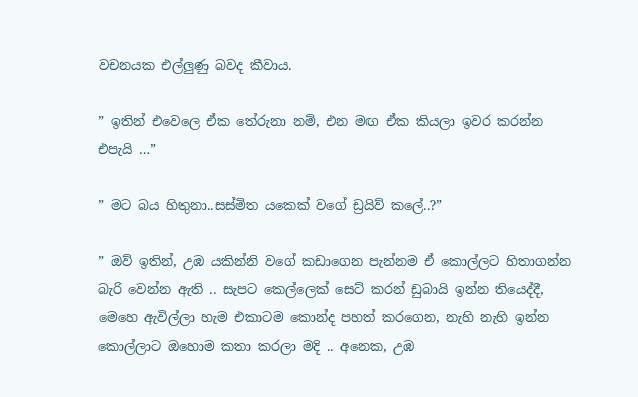වචනයක එල්ලුණු බවද කීවාය.

” ඉතින් එවෙලෙ ඒක තේරුනා නම්, එන මඟ ඒක කියලා ඉවර කරන්න එපැයි …”

” මට බය හිතුනා..සස්මිත යකෙක් වගේ ඩ්‍රයිව් කලේ..?”

” ඔව් ඉතින්, උඹ යකින්නි වගේ කඩාගෙන පැන්නම ඒ කොල්ලට හිතාගන්න බැරි වෙන්න ඇති .. සැපට කෙල්ලෙක් සෙට් කරන් ඩුබායි ඉන්න තියෙද්දී, මෙහෙ ඇවිල්ලා හැම එකාටම කොන්ද පහත් කරගෙන, නැහි නැහි ඉන්න කොල්ලාට ඔහොම කතා කරලා මදි .. අනෙක, උඹ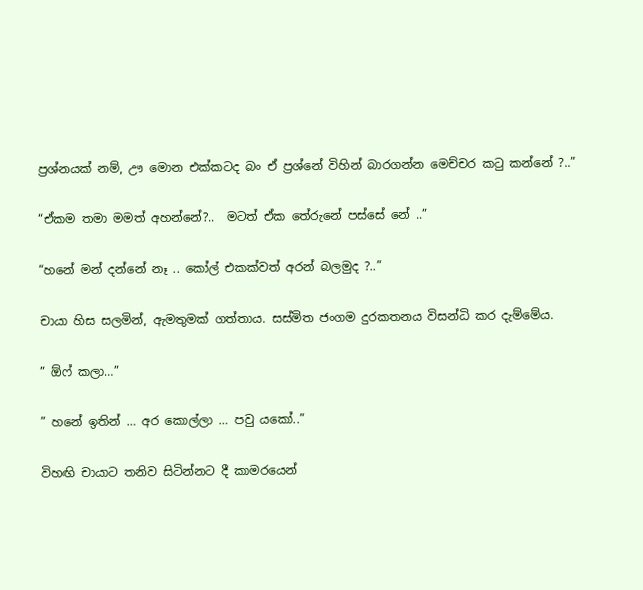ප්‍රශ්නයක් නම්, ඌ මොන එක්කටද බං ඒ ප්‍රශ්නේ විහින් බාරගන්න මෙච්චර කටු කන්නේ ?..”

“ඒකම තමා මමත් අහන්නේ?..  මටත් ඒක තේරුනේ පස්සේ නේ ..”

“හනේ මන් දන්නේ නෑ .. කෝල් එකක්වත් අරන් බලමුද ?..”

චායා හිස සලමින්, ඇමතුමක් ගත්තාය. සස්මිත ජංගම දුරකතනය විසන්ධි කර දැම්මේය.

” ඕෆ් කලා…”

” හනේ ඉතින් … අර කොල්ලා … පවු යකෝ..”

විහඟි චායාට තනිව සිටින්නට දී කාමරයෙන්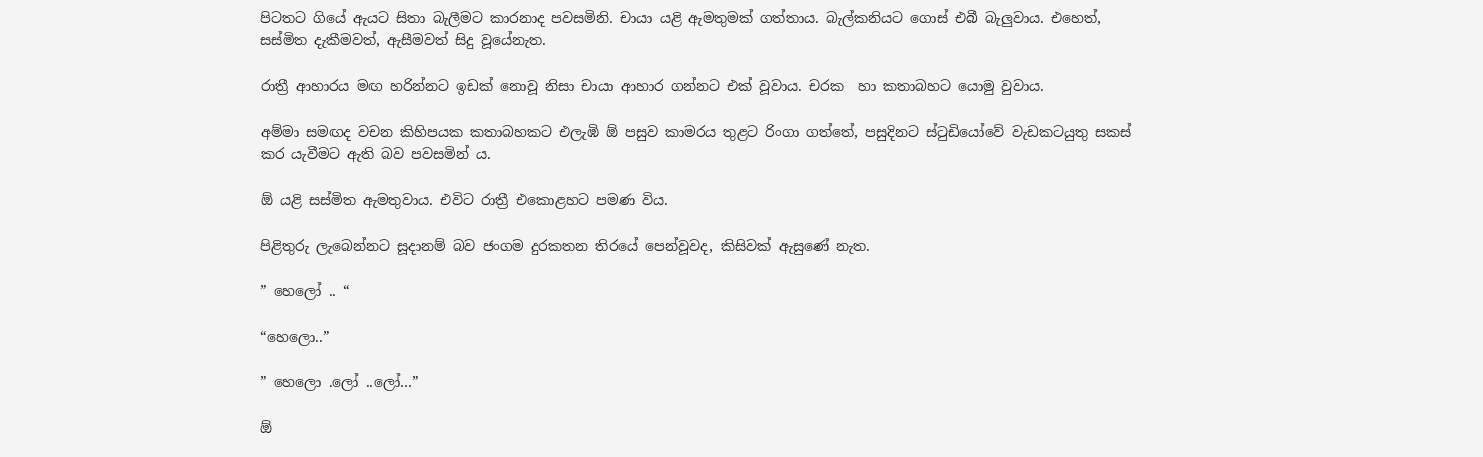පිටතට ගියේ ඇයට සිතා බැලීමට කාරනාද පවසමිනි. චායා යළි ඇමතුමක් ගත්තාය. බැල්කනියට ගොස් එබී බැලුවාය. එහෙත්, සස්මිත දැකීමවත්, ඇසීමවත් සිදු වූයේනැත.

රාත්‍රී ආහාරය මඟ හරින්නට ඉඩක් නොවූ නිසා චායා ආහාර ගන්නට එක් වූවාය. චරක  හා කතාබහට යොමු වුවාය.

අම්මා සමඟද වචන කිහිපයක කතාබහකට එලැඹි ඕ පසුව කාමරය තුළට රිංගා ගත්තේ, පසුදිනට ස්ටුඩියෝවේ වැඩකටයුතු සකස් කර යැවීමට ඇති බව පවසමින් ය.

ඕ යළි සස්මිත ඇමතුවාය. එවිට රාත්‍රී එකොළහට පමණ විය.

පිළිතුරු ලැබෙන්නට සූදානම් බව ජංගම දුරකතන තිරයේ පෙන්වූවද, කිසිවක් ඇසුණේ නැත.

” හෙලෝ .. “

“හෙලො..”

” හෙලො .ලෝ ..ලෝ…”

ඕ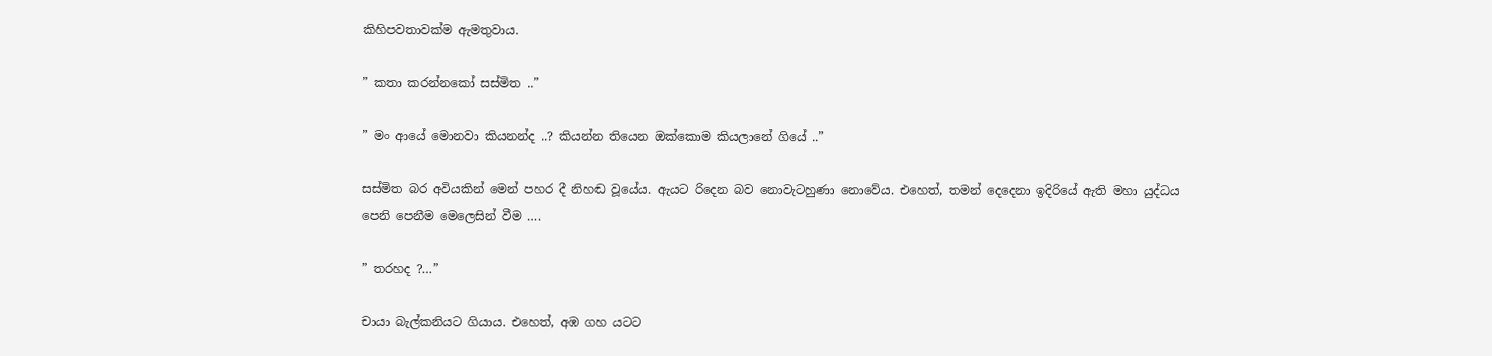කිහිපවතාවක්ම ඇමතුවාය.

” කතා කරන්නකෝ සස්මිත ..”

” මං ආයේ මොනවා කියනන්ද ..? කියන්න තියෙන ඔක්කොම කියලානේ ගියේ ..”

සස්මිත බර අවියකින් මෙන් පහර දී නිහඬ වූයේය. ඇයට රිදෙන බව නොවැටහුණා නොවේය. එහෙත්, තමන් දෙදෙනා ඉදිරියේ ඇති මහා යුද්ධය පෙනි පෙනීම මෙලෙසින් වීම ….

” තරහද ?…”

චායා බැල්කනියට ගියාය. එහෙත්, අඹ ගහ යටට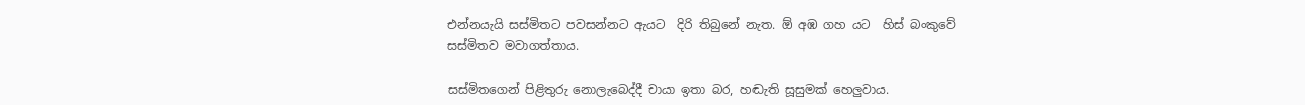එන්නයැයි සස්මිතට පවසන්නට ඇයට  දිරි තිබුනේ නැත. ඕ අඹ ගහ යට  හිස් බංකුවේ සස්මිතව මවාගත්තාය.

සස්මිතගෙන් පිළිතුරු නොලැබෙද්දී චායා ඉතා බර, හඬැති සූසුමක් හෙලුවාය.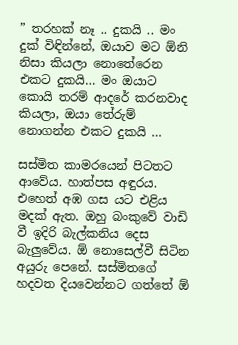” තරහක් නෑ .. දුකයි .. මං දුක් විඳින්නේ, ඔයාව මට ඕනි නිසා කියලා නොතේරෙන එකට දුකයි… මං ඔයාට කොයි තරම් ආදරේ කරනවාද කියලා, ඔයා තේරුම් නොගන්න එකට දුකයි …

සස්මිත කාමරයෙන් පිටතට ආවේය. හාත්පස අඳුරය. එහෙත් අඹ ගස යට එළිය මදක් ඇත. ඔහු බංකුවේ වාඩි වී ඉදිරි බැල්කනිය දෙස බැලුවේය. ඕ නොසෙල්වී සිටින අයුරු පෙනේ. සස්මිතගේ හදවත දියවෙන්නට ගත්තේ ඕ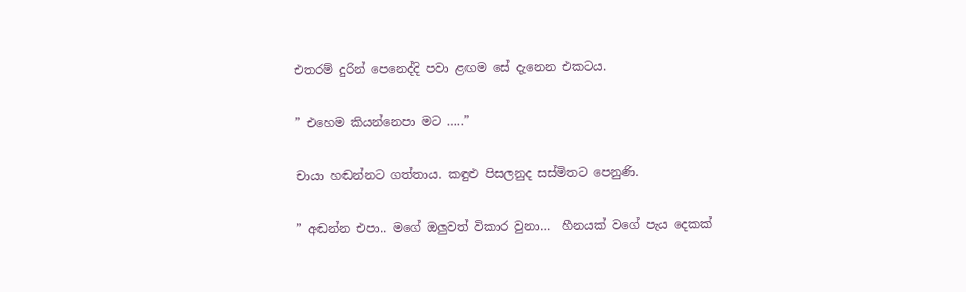එතරම් දුරින් පෙනෙද්දි පවා ළඟම සේ දැනෙන එකටය.

” එහෙම කියන්නෙපා මට …..”

චායා හඬන්නට ගත්තාය. කඳුළු පිසලනුද සස්මිතට පෙනුණි.

” අඬන්න එපා.. මගේ ඔලුවත් විකාර වුනා…  හීනයක් වගේ පැය දෙකක්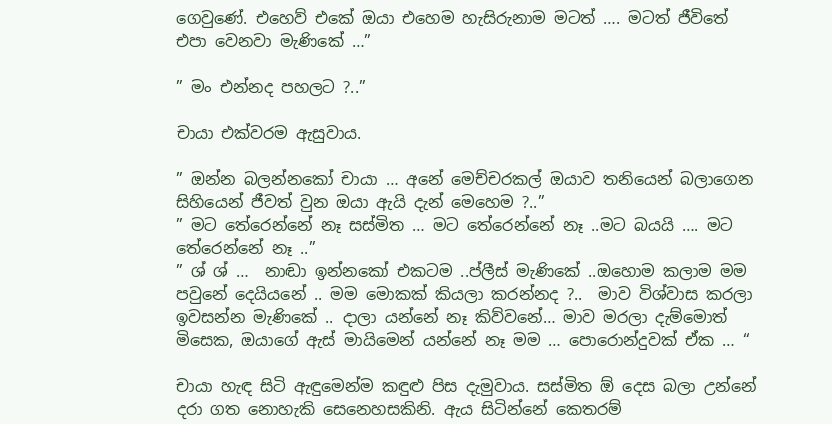ගෙවුණේ. එහෙව් එකේ ඔයා එහෙම හැසිරුනාම මටත් …. මටත් ජීවිතේ එපා වෙනවා මැණිකේ …”

” මං එන්නද පහලට ?..”

චායා එක්වරම ඇසුවාය.

” ඔන්න බලන්නකෝ චායා … අනේ මෙච්චරකල් ඔයාව තනියෙන් බලාගෙන සිහියෙන් ජීවත් වුන ඔයා ඇයි දැන් මෙහෙම ?..”
” මට තේරෙන්නේ නෑ සස්මිත … මට තේරෙන්නේ නෑ ..මට බයයි …. මට තේරෙන්නේ නෑ ..”
” ශ් ශ් …  නාඬා ඉන්නකෝ එකටම ..ප්ලීස් මැණිකේ ..ඔහොම කලාම මම පවුනේ දෙයියනේ .. මම මොකක් කියලා කරන්නද ?..  මාව විශ්වාස කරලා ඉවසන්න මැණිකේ .. දාලා යන්නේ නෑ කිව්වනේ… මාව මරලා දැම්මොත් මිසෙක, ඔයාගේ ඇස් මායිමෙන් යන්නේ නෑ මම … පොරොන්දුවක් ඒක … “

චායා හැඳ සිටි ඇඳුමෙන්ම කඳුළු පිස දැමුවාය. සස්මිත ඕ දෙස බලා උන්නේ දරා ගත නොහැකි සෙනෙහසකිනි. ඇය සිටින්නේ කෙතරම්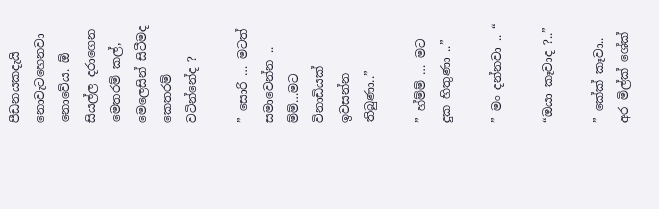පීඩනයකදැයි  නොවැටහෙනවා නොවේය. ඕ සියල්ල දරාගෙන මෙතරම් කල්, මෙලෙසින් සිටීමද කෙතරම් වටින්නේද ?

” සොරි … මටත් සමාවෙන්න .. ම්ම්…මට විනාඩියක් ඉවසන්න තිබුණා..”

” හ්ම්ම් … මට දුක හිතුණා ..”

” මං දන්නවා .. “

“ඔයා කෑවාද ?..”

” කේක් කෑවා.. අර මිල්ක් ශේක්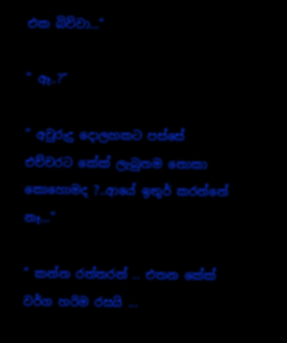එක බිව්වා…”

” ඈ..?”

” අවුරුදු දොලහකට පස්සේ එච්චරට කේක් ලැබුනම නොකා කොහොමද ?..ආයේ ඉතුර් කරන්නේ නෑ…”

” කන්න රත්තරන් .. එතන කේක් වර්ග හරිම රසයි …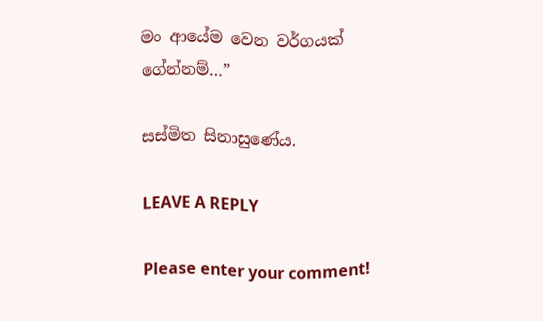මං ආයේම වෙන වර්ගයක් ගේන්නම්…”

සස්මිත සිනාසුණේය.

LEAVE A REPLY

Please enter your comment!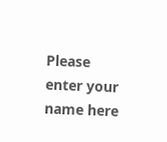Please enter your name here